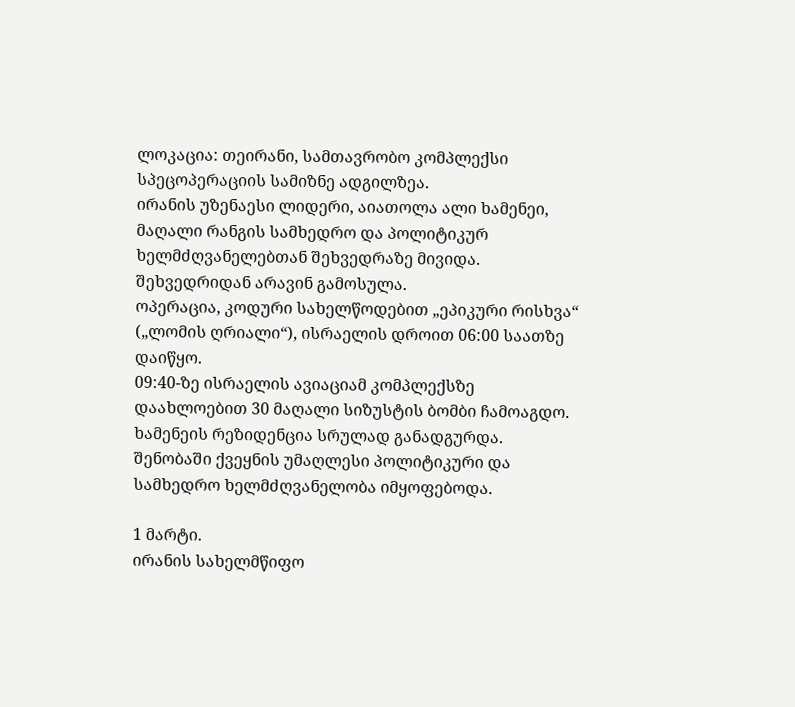ლოკაცია: თეირანი, სამთავრობო კომპლექსი
სპეცოპერაციის სამიზნე ადგილზეა.
ირანის უზენაესი ლიდერი, აიათოლა ალი ხამენეი, მაღალი რანგის სამხედრო და პოლიტიკურ ხელმძღვანელებთან შეხვედრაზე მივიდა.
შეხვედრიდან არავინ გამოსულა.
ოპერაცია, კოდური სახელწოდებით „ეპიკური რისხვა“ („ლომის ღრიალი“), ისრაელის დროით 06:00 საათზე დაიწყო.
09:40-ზე ისრაელის ავიაციამ კომპლექსზე დაახლოებით 30 მაღალი სიზუსტის ბომბი ჩამოაგდო.
ხამენეის რეზიდენცია სრულად განადგურდა.
შენობაში ქვეყნის უმაღლესი პოლიტიკური და სამხედრო ხელმძღვანელობა იმყოფებოდა.

1 მარტი.
ირანის სახელმწიფო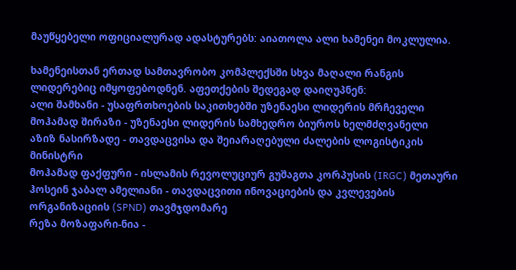მაუწყებელი ოფიციალურად ადასტურებს: აიათოლა ალი ხამენეი მოკლულია.

ხამენეისთან ერთად სამთავრობო კომპლექსში სხვა მაღალი რანგის ლიდერებიც იმყოფებოდნენ. აფეთქების შედეგად დაიღუპნენ:
ალი შამხანი - უსაფრთხოების საკითხებში უზენაესი ლიდერის მრჩეველი
მოჰამად შირაზი - უზენაესი ლიდერის სამხედრო ბიუროს ხელმძღვანელი
აზიზ ნასირზადე - თავდაცვისა და შეიარაღებული ძალების ლოგისტიკის მინისტრი
მოჰამად ფაქფური - ისლამის რევოლუციურ გუშაგთა კორპუსის (IRGC) მეთაური
ჰოსეინ ჯაბალ ამელიანი - თავდაცვითი ინოვაციების და კვლევების ორგანიზაციის (SPND) თავმჯდომარე
რეზა მოზაფარი-ნია -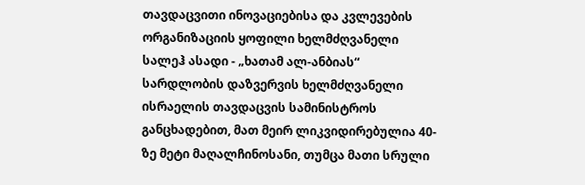თავდაცვითი ინოვაციებისა და კვლევების ორგანიზაციის ყოფილი ხელმძღვანელი
სალეჰ ასადი - „ხათამ ალ-ანბიას“ სარდლობის დაზვერვის ხელმძღვანელი
ისრაელის თავდაცვის სამინისტროს განცხადებით, მათ მეირ ლიკვიდირებულია 40-ზე მეტი მაღალჩინოსანი, თუმცა მათი სრული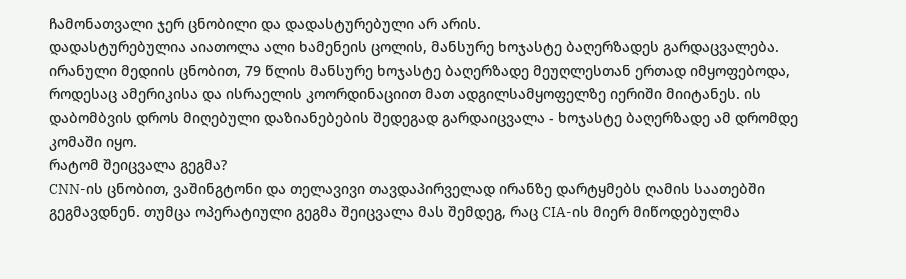ჩამონათვალი ჯერ ცნობილი და დადასტურებული არ არის.
დადასტურებულია აიათოლა ალი ხამენეის ცოლის, მანსურე ხოჯასტე ბაღერზადეს გარდაცვალება. ირანული მედიის ცნობით, 79 წლის მანსურე ხოჯასტე ბაღერზადე მეუღლესთან ერთად იმყოფებოდა, როდესაც ამერიკისა და ისრაელის კოორდინაციით მათ ადგილსამყოფელზე იერიში მიიტანეს. ის დაბომბვის დროს მიღებული დაზიანებების შედეგად გარდაიცვალა - ხოჯასტე ბაღერზადე ამ დრომდე კომაში იყო.
რატომ შეიცვალა გეგმა?
CNN-ის ცნობით, ვაშინგტონი და თელავივი თავდაპირველად ირანზე დარტყმებს ღამის საათებში გეგმავდნენ. თუმცა ოპერატიული გეგმა შეიცვალა მას შემდეგ, რაც CIA-ის მიერ მიწოდებულმა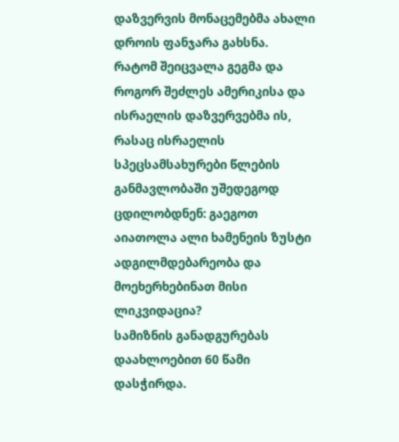დაზვერვის მონაცემებმა ახალი დროის ფანჯარა გახსნა.
რატომ შეიცვალა გეგმა და როგორ შეძლეს ამერიკისა და ისრაელის დაზვერვებმა ის, რასაც ისრაელის სპეცსამსახურები წლების განმავლობაში უშედეგოდ ცდილობდნენ: გაეგოთ აიათოლა ალი ხამენეის ზუსტი ადგილმდებარეობა და მოეხერხებინათ მისი ლიკვიდაცია?
სამიზნის განადგურებას დაახლოებით 60 წამი დასჭირდა.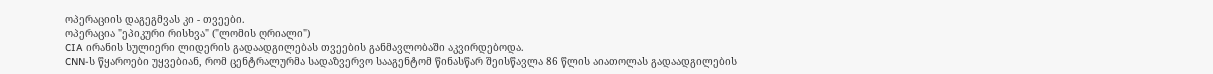ოპერაციის დაგეგმვას კი - თვეები.
ოპერაცია "ეპიკური რისხვა" ("ლომის ღრიალი")
CIA ირანის სულიერი ლიდერის გადაადგილებას თვეების განმავლობაში აკვირდებოდა.
CNN-ს წყაროები უყვებიან, რომ ცენტრალურმა სადაზვერვო სააგენტომ წინასწარ შეისწავლა 86 წლის აიათოლას გადაადგილების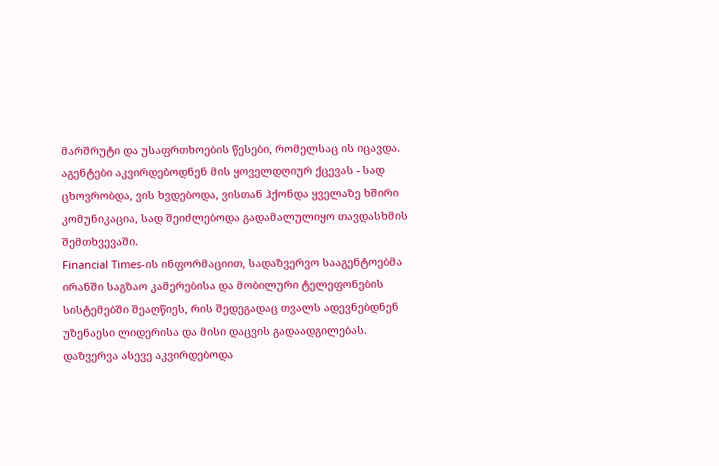მარშრუტი და უსაფრთხოების წესები, რომელსაც ის იცავდა.
აგენტები აკვირდებოდნენ მის ყოველდღიურ ქცევას - სად ცხოვრობდა, ვის ხვდებოდა, ვისთან ჰქონდა ყველაზე ხშირი კომუნიკაცია, სად შეიძლებოდა გადამალულიყო თავდასხმის შემთხვევაში.
Financial Times-ის ინფორმაციით, სადაზვერვო სააგენტოებმა ირანში საგზაო კამერებისა და მობილური ტელეფონების სისტემებში შეაღწიეს, რის შედეგადაც თვალს ადევნებდნენ უზენაესი ლიდერისა და მისი დაცვის გადაადგილებას.
დაზვერვა ასევე აკვირდებოდა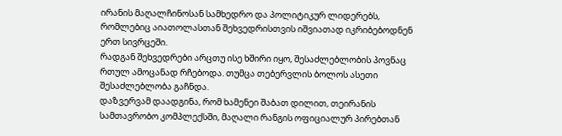ირანის მაღალჩინოსან სამხედრო და პოლიტიკურ ლიდერებს, რომლებიც აიათოლასთან შეხვედრისთვის იშვიათად იკრიბებოდნენ ერთ სივრცეში.
რადგან შეხვედრები არცთუ ისე ხშირი იყო, შესაძლებლობის პოვნაც რთულ ამოცანად რჩებოდა. თუმცა თებერვლის ბოლოს ასეთი შესაძლებლობა გაჩნდა.
დაზვერვამ დაადგინა, რომ ხამენეი შაბათ დილით, თეირანის სამთავრობო კომპლექსში, მაღალი რანგის ოფიციალურ პირებთან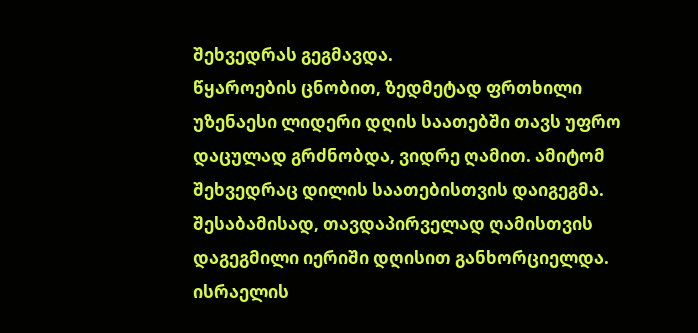შეხვედრას გეგმავდა.
წყაროების ცნობით, ზედმეტად ფრთხილი უზენაესი ლიდერი დღის საათებში თავს უფრო დაცულად გრძნობდა, ვიდრე ღამით. ამიტომ შეხვედრაც დილის საათებისთვის დაიგეგმა.
შესაბამისად, თავდაპირველად ღამისთვის დაგეგმილი იერიში დღისით განხორციელდა.
ისრაელის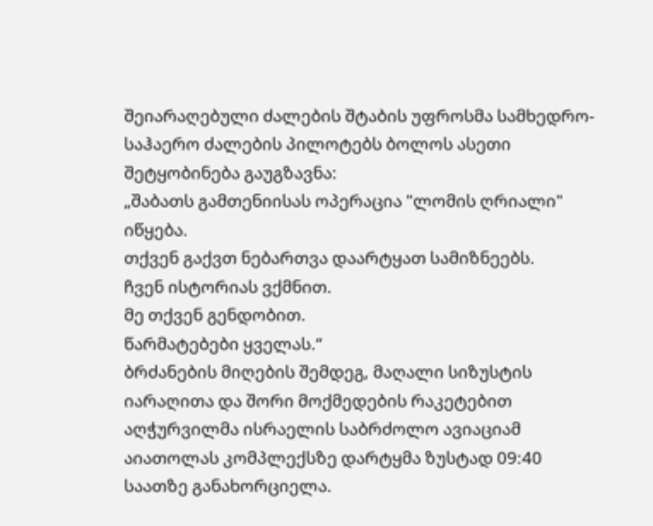შეიარაღებული ძალების შტაბის უფროსმა სამხედრო-საჰაერო ძალების პილოტებს ბოლოს ასეთი შეტყობინება გაუგზავნა:
„შაბათს გამთენიისას ოპერაცია "ლომის ღრიალი" იწყება.
თქვენ გაქვთ ნებართვა დაარტყათ სამიზნეებს.
ჩვენ ისტორიას ვქმნით.
მე თქვენ გენდობით.
წარმატებები ყველას.“
ბრძანების მიღების შემდეგ, მაღალი სიზუსტის იარაღითა და შორი მოქმედების რაკეტებით აღჭურვილმა ისრაელის საბრძოლო ავიაციამ აიათოლას კომპლექსზე დარტყმა ზუსტად 09:40 საათზე განახორციელა.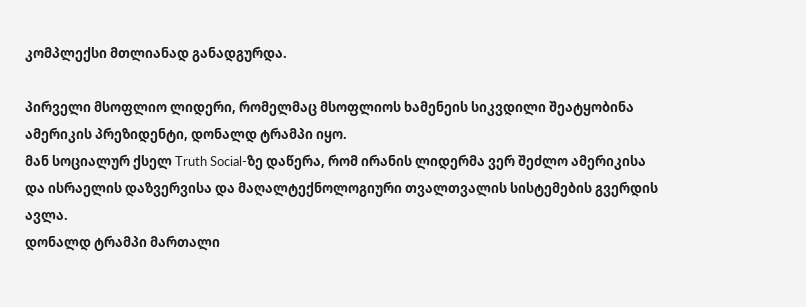კომპლექსი მთლიანად განადგურდა.

პირველი მსოფლიო ლიდერი, რომელმაც მსოფლიოს ხამენეის სიკვდილი შეატყობინა ამერიკის პრეზიდენტი, დონალდ ტრამპი იყო.
მან სოციალურ ქსელ Truth Social-ზე დაწერა, რომ ირანის ლიდერმა ვერ შეძლო ამერიკისა და ისრაელის დაზვერვისა და მაღალტექნოლოგიური თვალთვალის სისტემების გვერდის ავლა.
დონალდ ტრამპი მართალი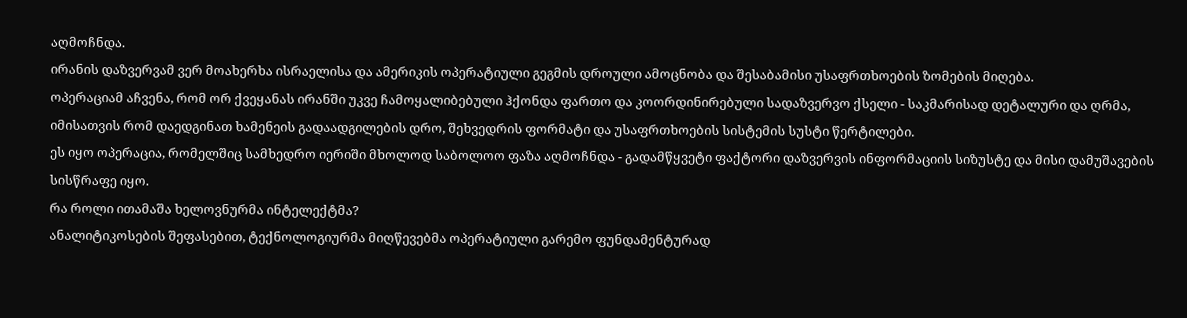აღმოჩნდა.
ირანის დაზვერვამ ვერ მოახერხა ისრაელისა და ამერიკის ოპერატიული გეგმის დროული ამოცნობა და შესაბამისი უსაფრთხოების ზომების მიღება.
ოპერაციამ აჩვენა, რომ ორ ქვეყანას ირანში უკვე ჩამოყალიბებული ჰქონდა ფართო და კოორდინირებული სადაზვერვო ქსელი - საკმარისად დეტალური და ღრმა, იმისათვის რომ დაედგინათ ხამენეის გადაადგილების დრო, შეხვედრის ფორმატი და უსაფრთხოების სისტემის სუსტი წერტილები.
ეს იყო ოპერაცია, რომელშიც სამხედრო იერიში მხოლოდ საბოლოო ფაზა აღმოჩნდა - გადამწყვეტი ფაქტორი დაზვერვის ინფორმაციის სიზუსტე და მისი დამუშავების სისწრაფე იყო.
რა როლი ითამაშა ხელოვნურმა ინტელექტმა?
ანალიტიკოსების შეფასებით, ტექნოლოგიურმა მიღწევებმა ოპერატიული გარემო ფუნდამენტურად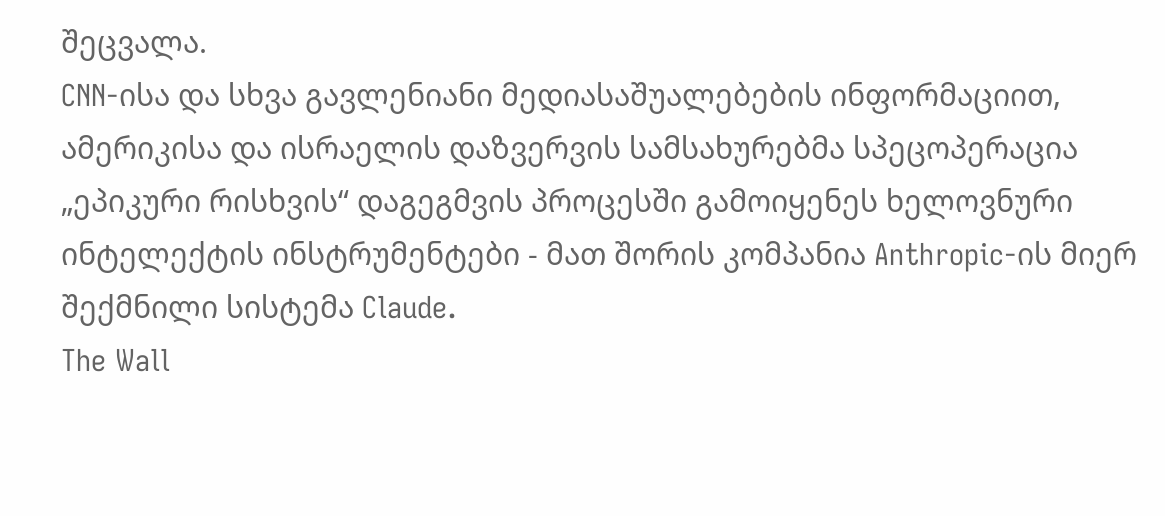შეცვალა.
CNN-ისა და სხვა გავლენიანი მედიასაშუალებების ინფორმაციით, ამერიკისა და ისრაელის დაზვერვის სამსახურებმა სპეცოპერაცია „ეპიკური რისხვის“ დაგეგმვის პროცესში გამოიყენეს ხელოვნური ინტელექტის ინსტრუმენტები - მათ შორის კომპანია Anthropic-ის მიერ შექმნილი სისტემა Claude.
The Wall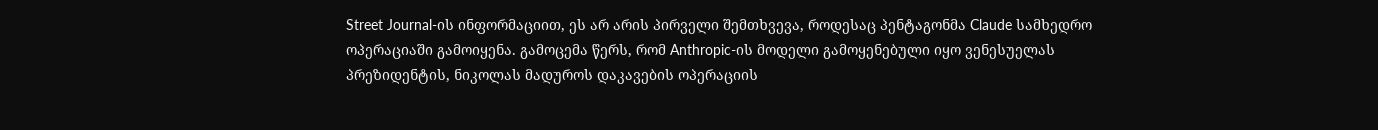Street Journal-ის ინფორმაციით, ეს არ არის პირველი შემთხვევა, როდესაც პენტაგონმა Claude სამხედრო ოპერაციაში გამოიყენა. გამოცემა წერს, რომ Anthropic-ის მოდელი გამოყენებული იყო ვენესუელას პრეზიდენტის, ნიკოლას მადუროს დაკავების ოპერაციის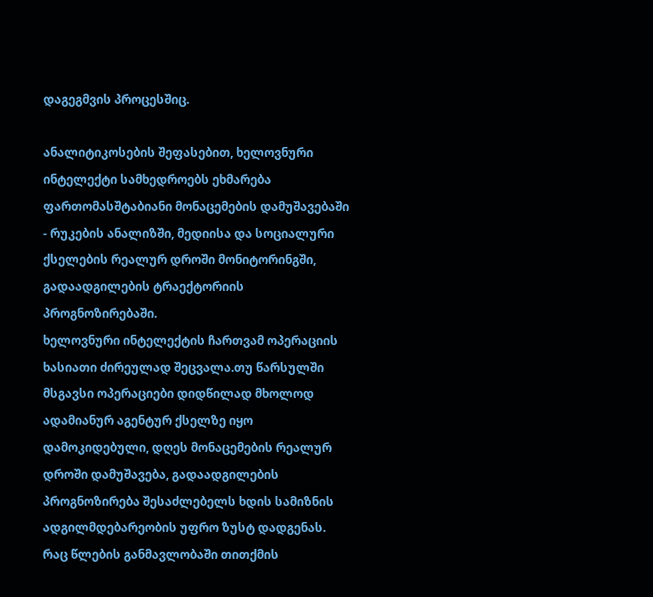დაგეგმვის პროცესშიც.

ანალიტიკოსების შეფასებით, ხელოვნური ინტელექტი სამხედროებს ეხმარება ფართომასშტაბიანი მონაცემების დამუშავებაში - რუკების ანალიზში, მედიისა და სოციალური ქსელების რეალურ დროში მონიტორინგში, გადაადგილების ტრაექტორიის პროგნოზირებაში.
ხელოვნური ინტელექტის ჩართვამ ოპერაციის ხასიათი ძირეულად შეცვალა.თუ წარსულში მსგავსი ოპერაციები დიდწილად მხოლოდ ადამიანურ აგენტურ ქსელზე იყო დამოკიდებული, დღეს მონაცემების რეალურ დროში დამუშავება, გადაადგილების პროგნოზირება შესაძლებელს ხდის სამიზნის ადგილმდებარეობის უფრო ზუსტ დადგენას.
რაც წლების განმავლობაში თითქმის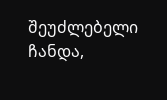შეუძლებელი ჩანდა,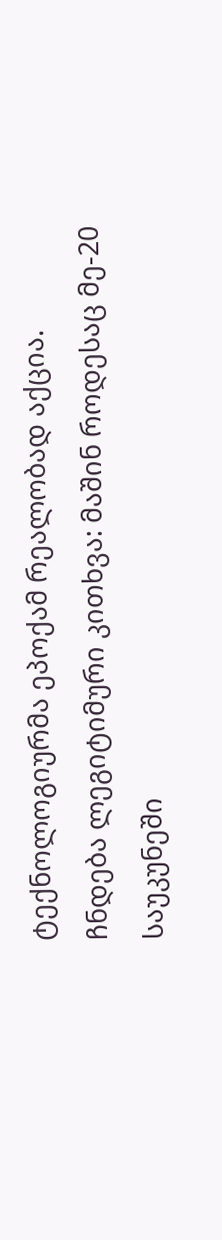ტექნოლოგიურმა ეპოქამ რეალობად აქცია.
ჩნდება ლეგიტიმური კითხვა: მაშინ როდესაც მე-20 საუკუნეში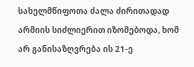სახელმწიფოთა ძალა ძირითადად არმიის სიძლიერით იზომებოდა, ხომ არ განისაზღვრება ის 21-ე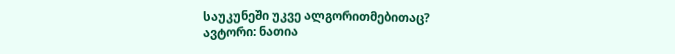საუკუნეში უკვე ალგორითმებითაც?
ავტორი: ნათია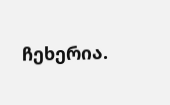ჩეხერია.